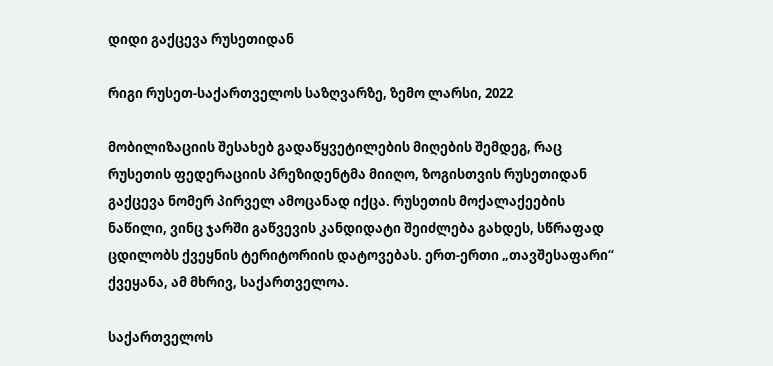დიდი გაქცევა რუსეთიდან

რიგი რუსეთ-საქართველოს საზღვარზე, ზემო ლარსი, 2022

მობილიზაციის შესახებ გადაწყვეტილების მიღების შემდეგ, რაც რუსეთის ფედერაციის პრეზიდენტმა მიიღო, ზოგისთვის რუსეთიდან გაქცევა ნომერ პირველ ამოცანად იქცა. რუსეთის მოქალაქეების ნაწილი, ვინც ჯარში გაწვევის კანდიდატი შეიძლება გახდეს, სწრაფად ცდილობს ქვეყნის ტერიტორიის დატოვებას. ერთ-ერთი „თავშესაფარი“ ქვეყანა, ამ მხრივ, საქართველოა.

საქართველოს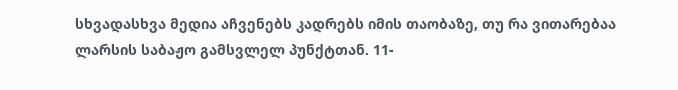სხვადასხვა მედია აჩვენებს კადრებს იმის თაობაზე, თუ რა ვითარებაა ლარსის საბაჟო გამსვლელ პუნქტთან. 11-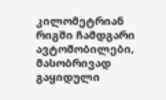კილომეტრიან რიგში ჩამდგარი ავტომობილები, მასობრივად გაყიდული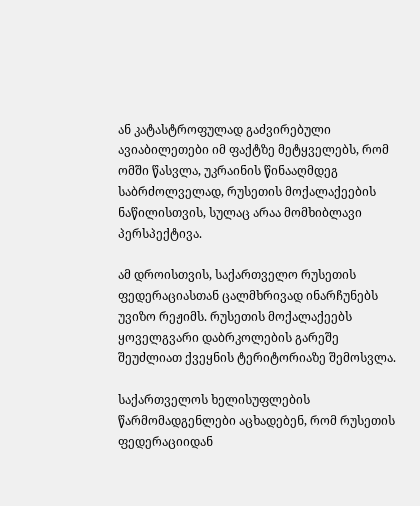ან კატასტროფულად გაძვირებული ავიაბილეთები იმ ფაქტზე მეტყველებს, რომ ომში წასვლა, უკრაინის წინააღმდეგ საბრძოლველად, რუსეთის მოქალაქეების ნაწილისთვის, სულაც არაა მომხიბლავი პერსპექტივა.

ამ დროისთვის, საქართველო რუსეთის ფედერაციასთან ცალმხრივად ინარჩუნებს უვიზო რეჟიმს. რუსეთის მოქალაქეებს ყოველგვარი დაბრკოლების გარეშე შეუძლიათ ქვეყნის ტერიტორიაზე შემოსვლა.

საქართველოს ხელისუფლების წარმომადგენლები აცხადებენ, რომ რუსეთის ფედერაციიდან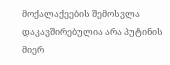მოქალაქეების შემოსვლა დაკავშირებულია არა პუტინის მიერ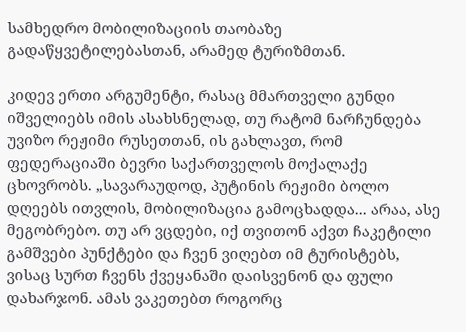სამხედრო მობილიზაციის თაობაზე გადაწყვეტილებასთან, არამედ ტურიზმთან.

კიდევ ერთი არგუმენტი, რასაც მმართველი გუნდი იშველიებს იმის ასახსნელად, თუ რატომ ნარჩუნდება უვიზო რეჟიმი რუსეთთან, ის გახლავთ, რომ ფედერაციაში ბევრი საქართველოს მოქალაქე ცხოვრობს. „სავარაუდოდ, პუტინის რეჟიმი ბოლო დღეებს ითვლის, მობილიზაცია გამოცხადდა... არაა, ასე მეგობრებო. თუ არ ვცდები, იქ თვითონ აქვთ ჩაკეტილი გამშვები პუნქტები და ჩვენ ვიღებთ იმ ტურისტებს, ვისაც სურთ ჩვენს ქვეყანაში დაისვენონ და ფული დახარჯონ. ამას ვაკეთებთ როგორც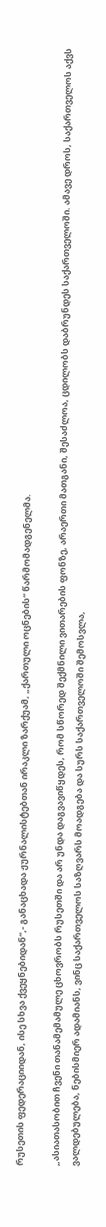რუსეთის ფედერაციიდან, ისე სხვა ქვეყნებიდან“,- განაცხადა ჟურნალისტებთან ირაკლი ზარქუამ, „ქართული ოცნების“ წარმომადგენელმა.

„ასიათასობით ჩვენი თანამემამულე ცხოვრობს რუსეთში და არ უნდა დაგვავიწყდეს, რომ სწორედ შექმნილი ვითარების ფონზე, არაერთი მათგანი, შესაძლოა, ცდილობს დაბრუნდეს საქართველოში. ამავე დროს, საქართველოს აქვს ვალდებულება, ნებისმიერ ადამიანს, ვინც საქართველოს საზღვარს მოადგება და სურს საქართველოში შემოსვლა,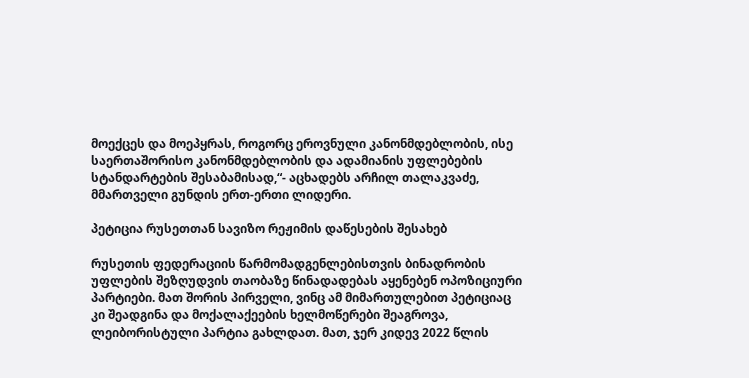მოექცეს და მოეპყრას, როგორც ეროვნული კანონმდებლობის, ისე საერთაშორისო კანონმდებლობის და ადამიანის უფლებების სტანდარტების შესაბამისად,“- აცხადებს არჩილ თალაკვაძე, მმართველი გუნდის ერთ-ერთი ლიდერი.

პეტიცია რუსეთთან სავიზო რეჟიმის დაწესების შესახებ

რუსეთის ფედერაციის წარმომადგენლებისთვის ბინადრობის უფლების შეზღუდვის თაობაზე წინადადებას აყენებენ ოპოზიციური პარტიები. მათ შორის პირველი, ვინც ამ მიმართულებით პეტიციაც კი შეადგინა და მოქალაქეების ხელმოწერები შეაგროვა, ლეიბორისტული პარტია გახლდათ. მათ, ჯერ კიდევ 2022 წლის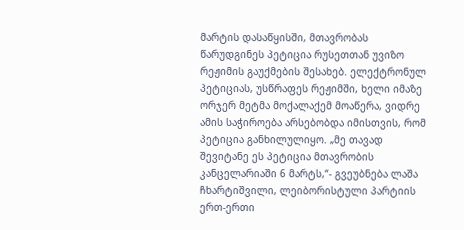მარტის დასაწყისში, მთავრობას წარუდგინეს პეტიცია რუსეთთან უვიზო რეჟიმის გაუქმების შესახებ. ელექტრონულ პეტიციას, უსწრაფეს რეჟიმში, ხელი იმაზე ორჯერ მეტმა მოქალაქემ მოაწერა, ვიდრე ამის საჭიროება არსებობდა იმისთვის, რომ პეტიცია განხილულიყო. „მე თავად შევიტანე ეს პეტიცია მთავრობის კანცელარიაში 6 მარტს,“- გვეუბნება ლაშა ჩხარტიშვილი, ლეიბორისტული პარტიის ერთ-ერთი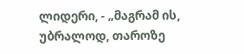ლიდერი, - „მაგრამ ის, უბრალოდ, თაროზე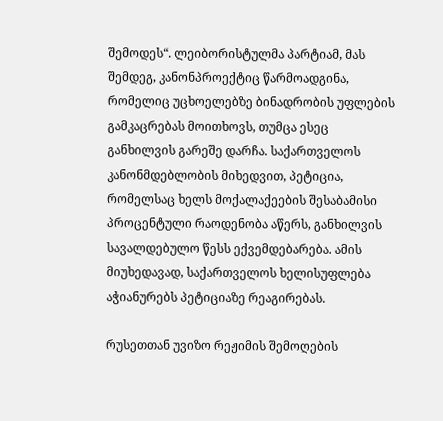შემოდეს“. ლეიბორისტულმა პარტიამ, მას შემდეგ, კანონპროექტიც წარმოადგინა, რომელიც უცხოელებზე ბინადრობის უფლების გამკაცრებას მოითხოვს, თუმცა ესეც განხილვის გარეშე დარჩა. საქართველოს კანონმდებლობის მიხედვით, პეტიცია, რომელსაც ხელს მოქალაქეების შესაბამისი პროცენტული რაოდენობა აწერს, განხილვის სავალდებულო წესს ექვემდებარება. ამის მიუხედავად, საქართველოს ხელისუფლება აჭიანურებს პეტიციაზე რეაგირებას.

რუსეთთან უვიზო რეჟიმის შემოღების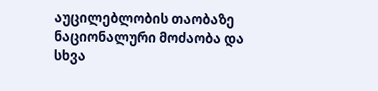აუცილებლობის თაობაზე ნაციონალური მოძაობა და სხვა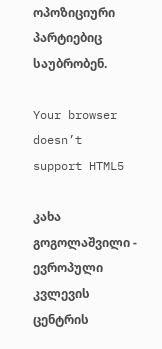ოპოზიციური პარტიებიც საუბრობენ.

Your browser doesn’t support HTML5

კახა გოგოლაშვილი - ევროპული კვლევის ცენტრის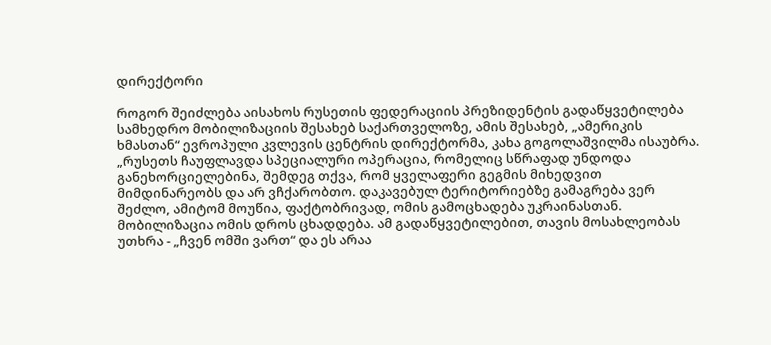დირექტორი

როგორ შეიძლება აისახოს რუსეთის ფედერაციის პრეზიდენტის გადაწყვეტილება სამხედრო მობილიზაციის შესახებ საქართველოზე, ამის შესახებ, „ამერიკის ხმასთან“ ევროპული კვლევის ცენტრის დირექტორმა, კახა გოგოლაშვილმა ისაუბრა. „რუსეთს ჩაუფლავდა სპეციალური ოპერაცია, რომელიც სწრაფად უნდოდა განეხორციელებინა, შემდეგ თქვა, რომ ყველაფერი გეგმის მიხედვით მიმდინარეობს და არ ვჩქარობთო. დაკავებულ ტერიტორიებზე გამაგრება ვერ შეძლო, ამიტომ მოუწია, ფაქტობრივად, ომის გამოცხადება უკრაინასთან. მობილიზაცია ომის დროს ცხადდება. ამ გადაწყვეტილებით, თავის მოსახლეობას უთხრა - „ჩვენ ომში ვართ“ და ეს არაა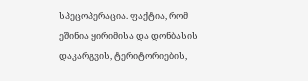სპეცოპერაცია. ფაქტია, რომ ეშინია ყირიმისა და დონბასის დაკარგვის, ტერიტორიების,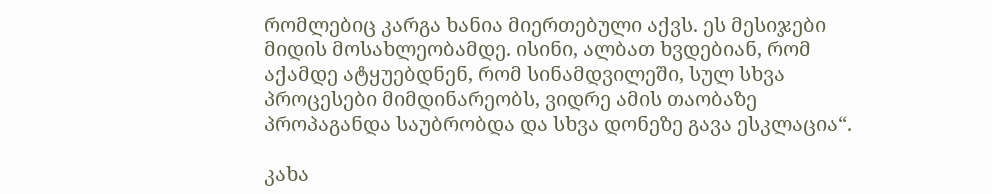რომლებიც კარგა ხანია მიერთებული აქვს. ეს მესიჯები მიდის მოსახლეობამდე. ისინი, ალბათ ხვდებიან, რომ აქამდე ატყუებდნენ, რომ სინამდვილეში, სულ სხვა პროცესები მიმდინარეობს, ვიდრე ამის თაობაზე პროპაგანდა საუბრობდა და სხვა დონეზე გავა ესკლაცია“.

კახა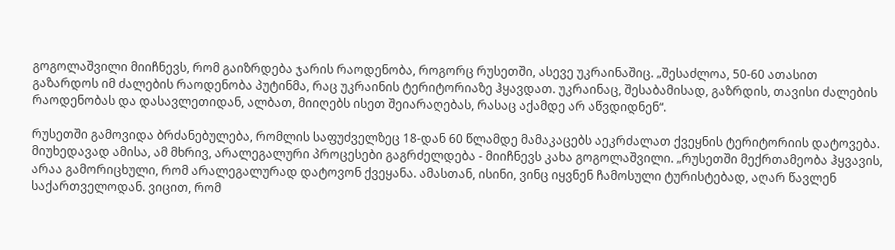გოგოლაშვილი მიიჩნევს, რომ გაიზრდება ჯარის რაოდენობა, როგორც რუსეთში, ასევე უკრაინაშიც. „შესაძლოა, 50-60 ათასით გაზარდოს იმ ძალების რაოდენობა პუტინმა, რაც უკრაინის ტერიტორიაზე ჰყავდათ. უკრაინაც, შესაბამისად, გაზრდის, თავისი ძალების რაოდენობას და დასავლეთიდან, ალბათ, მიიღებს ისეთ შეიარაღებას, რასაც აქამდე არ აწვდიდნენ“.

რუსეთში გამოვიდა ბრძანებულება, რომლის საფუძველზეც 18-დან 60 წლამდე მამაკაცებს აეკრძალათ ქვეყნის ტერიტორიის დატოვება. მიუხედავად ამისა, ამ მხრივ, არალეგალური პროცესები გაგრძელდება - მიიჩნევს კახა გოგოლაშვილი. „რუსეთში მექრთამეობა ჰყვავის, არაა გამორიცხული, რომ არალეგალურად დატოვონ ქვეყანა. ამასთან, ისინი, ვინც იყვნენ ჩამოსული ტურისტებად, აღარ წავლენ საქართველოდან. ვიცით, რომ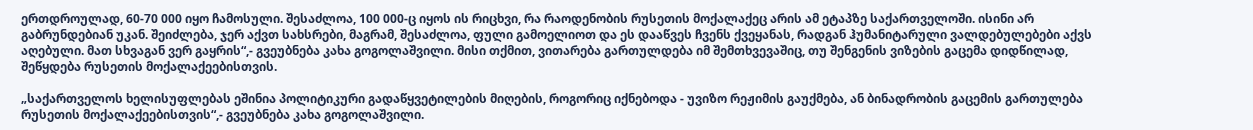ერთდროულად, 60-70 000 იყო ჩამოსული. შესაძლოა, 100 000-ც იყოს ის რიცხვი, რა რაოდენობის რუსეთის მოქალაქეც არის ამ ეტაპზე საქართველოში. ისინი არ გაბრუნდებიან უკან. შეიძლება, ჯერ აქვთ სახსრები, მაგრამ, შესაძლოა, ფული გამოელიოთ და ეს დააწვეს ჩვენს ქვეყანას, რადგან ჰუმანიტარული ვალდებულებები აქვს აღებული. მათ სხვაგან ვერ გაყრის“,- გვეუბნება კახა გოგოლაშვილი. მისი თქმით, ვითარება გართულდება იმ შემთხვევაშიც, თუ შენგენის ვიზების გაცემა დიდწილად, შეწყდება რუსეთის მოქალაქეებისთვის.

„საქართველოს ხელისუფლებას ეშინია პოლიტიკური გადაწყვეტილების მიღების, როგორიც იქნებოდა - უვიზო რეჟიმის გაუქმება, ან ბინადრობის გაცემის გართულება რუსეთის მოქალაქეებისთვის“,- გვეუბნება კახა გოგოლაშვილი.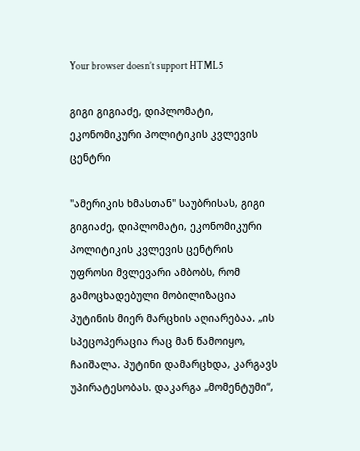Your browser doesn’t support HTML5

გიგი გიგიაძე, დიპლომატი, ეკონომიკური პოლიტიკის კვლევის ცენტრი

"ამერიკის ხმასთან" საუბრისას, გიგი გიგიაძე, დიპლომატი, ეკონომიკური პოლიტიკის კვლევის ცენტრის უფროსი მვლევარი ამბობს, რომ გამოცხადებული მობილიზაცია პუტინის მიერ მარცხის აღიარებაა. „ის სპეცოპერაცია რაც მან წამოიყო, ჩაიშალა. პუტინი დამარცხდა, კარგავს უპირატესობას. დაკარგა „მომენტუმი“,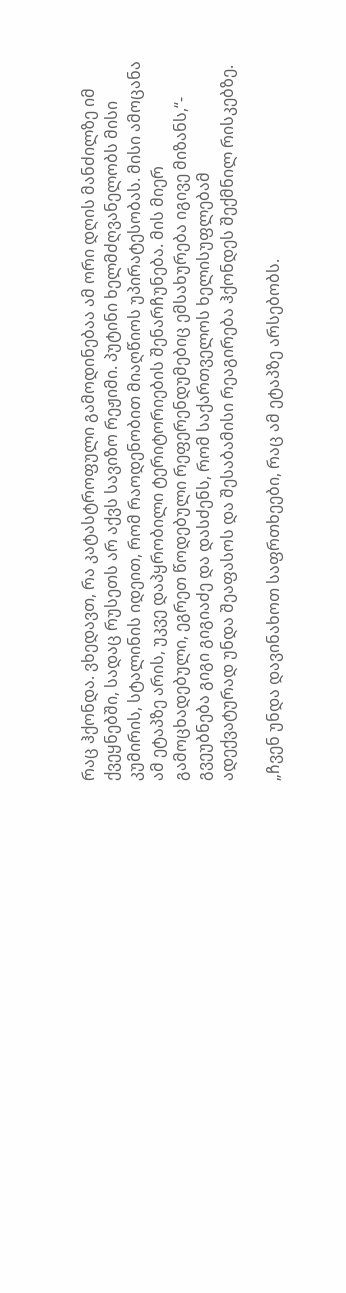რაც ჰქონდა. ვხედავთ, რა კატასტროფული გამოდინებაა ამ ორი დღის მანძილზე იმ ქვეყნებში, სადაც რუსეთს არ აქვს სავიზო რეჟიმი. პუტინი ხელმძღვანელობს მისი კუმირის, სტალინის იდეით, რომ რაოდენობით მიაღწიოს უპირატესობას. მისი ამოცანა ამ ეტაპზე არის, უკვე დაპყრობილი ტერიტორიების შენარჩუნება. მის მიერ გამოცხადებული, ეგრეთ წოდებული რეფერენდუმებიც ემსახურება იგივე მიზანს,“- გვეუბნება გიგი გიგიაძე და დასძენს, რომ საქართველოს ხელისუფლებამ ადექვატურად უნდა შეაფასოს და შესაბამისი რეაგირება ჰქონდეს შექმნილ რისკებზე.

„ჩვენ უნდა დავინახოთ საფრთხეები, რაც ამ ეტაპზე არსებობს.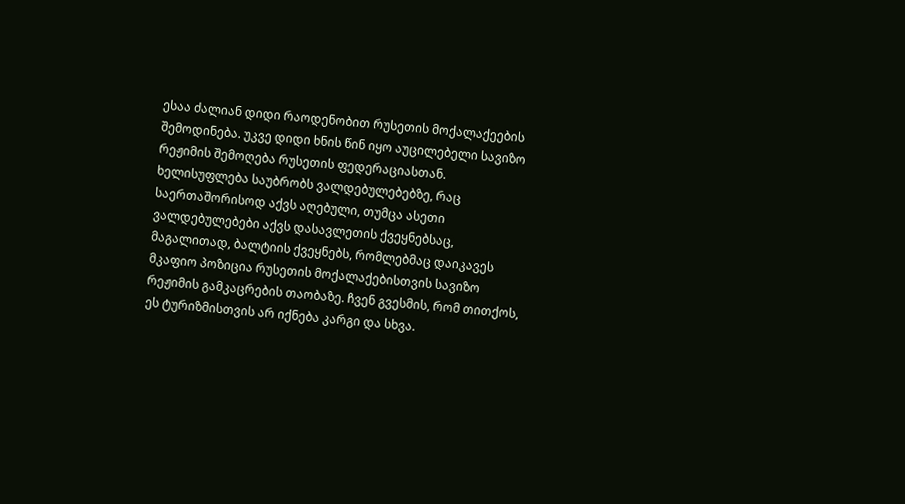ესაა ძალიან დიდი რაოდენობით რუსეთის მოქალაქეების შემოდინება. უკვე დიდი ხნის წინ იყო აუცილებელი სავიზო რეჟიმის შემოღება რუსეთის ფედერაციასთან. ხელისუფლება საუბრობს ვალდებულებებზე, რაც საერთაშორისოდ აქვს აღებული, თუმცა ასეთი ვალდებულებები აქვს დასავლეთის ქვეყნებსაც, მაგალითად, ბალტიის ქვეყნებს, რომლებმაც დაიკავეს მკაფიო პოზიცია რუსეთის მოქალაქებისთვის სავიზო რეჟიმის გამკაცრების თაობაზე. ჩვენ გვესმის, რომ თითქოს, ეს ტურიზმისთვის არ იქნება კარგი და სხვა.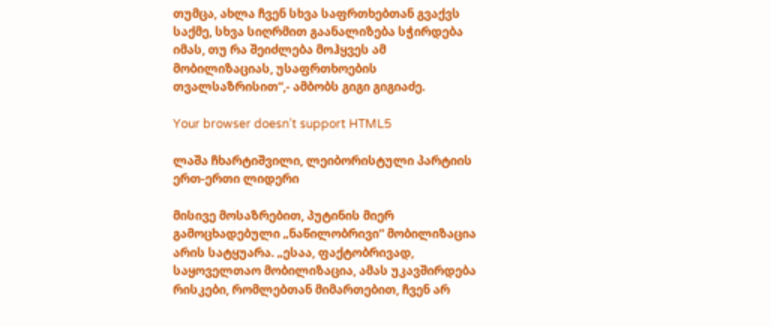თუმცა, ახლა ჩვენ სხვა საფრთხებთან გვაქვს საქმე, სხვა სიღრმით გაანალიზება სჭირდება იმას, თუ რა შეიძლება მოჰყვეს ამ მობილიზაციას, უსაფრთხოების თვალსაზრისით“,- ამბობს გიგი გიგიაძე.

Your browser doesn’t support HTML5

ლაშა ჩხარტიშვილი, ლეიბორისტული პარტიის ერთ-ერთი ლიდერი

მისივე მოსაზრებით, პუტინის მიერ გამოცხადებული „ნაწილობრივი“ მობილიზაცია არის სატყუარა. „ესაა, ფაქტობრივად, საყოველთაო მობილიზაცია, ამას უკავშირდება რისკები, რომლებთან მიმართებით, ჩვენ არ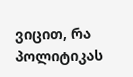ვიცით, რა პოლიტიკას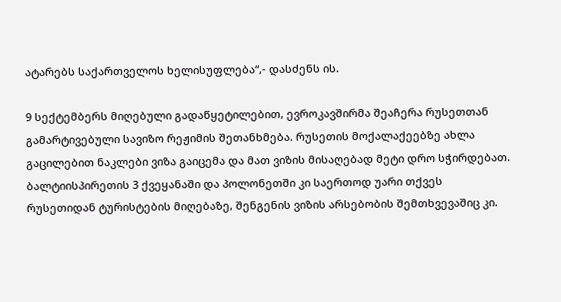ატარებს საქართველოს ხელისუფლება“,- დასძენს ის.

9 სექტემბერს მიღებული გადაწყეტილებით, ევროკავშირმა შეაჩერა რუსეთთან გამარტივებული სავიზო რეჟიმის შეთანხმება. რუსეთის მოქალაქეებზე ახლა გაცილებით ნაკლები ვიზა გაიცემა და მათ ვიზის მისაღებად მეტი დრო სჭირდებათ. ბალტიისპირეთის 3 ქვეყანაში და პოლონეთში კი საერთოდ უარი თქვეს რუსეთიდან ტურისტების მიღებაზე, შენგენის ვიზის არსებობის შემთხვევაშიც კი.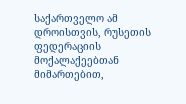საქართველო ამ დროისთვის, რუსეთის ფედერაციის მოქალაქეებთან მიმართებით,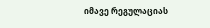იმავე რეგულაციას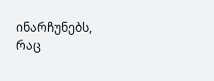ინარჩუნებს, რაც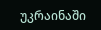უკრაინაში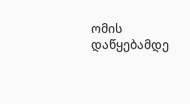ომის დაწყებამდე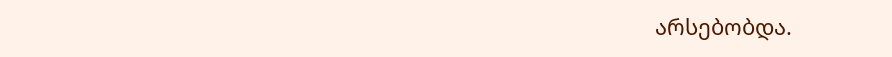არსებობდა.